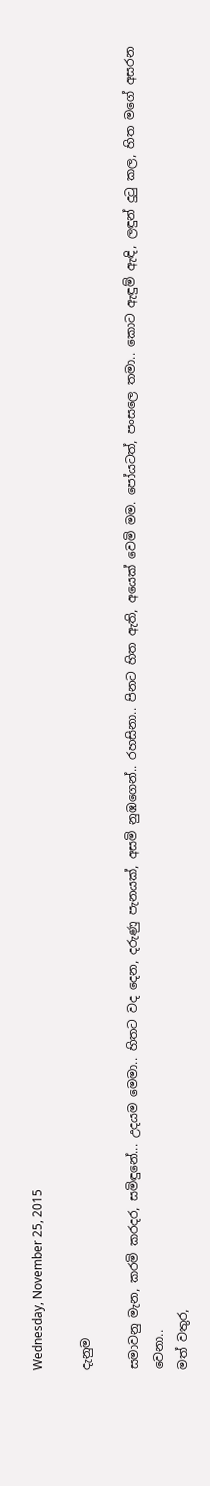Wednesday, November 25, 2015

දැනුම

සමාවනු මැන, කරමි කරදර, සමිඳුනේ... උදයම මෙමා.. හිතට වද දෙන, දරුණු පැනයක්, අසමි නුඹගෙන්.. රහසිනා.. පිනට හිත ඇති, අයෙක් වෙමි මම. පෝයටත්, පංසලෙ තමා.. කොට ඇඳුම් ඇඳි, ලඳුන් දුටු කල, හිත මගේ අසරන වෙනා..
මත් වතුර,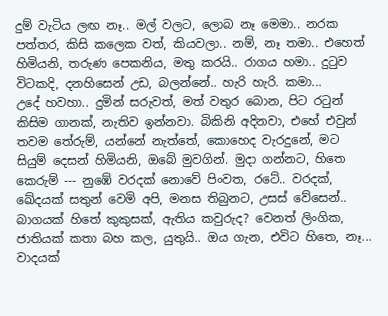දුම් වැටිය ලඟ නෑ.. මල් වලට, ලොබ නෑ මෙමා.. නරක පත්තර, කිසි කලෙක වත්, කියවලා.. නම්, නෑ තමා.. එහෙත් හිමියනි, තරුණ පෙකනිය, මතු කරයි.. රාගය හමා.. දුටුව විටකදි, දනහිසෙන් උඩ, බලන්නේ.. හැරි හැරි. කමා...
උදේ හවහා.. දුමින් සරුවත්, මත් වතුර බොන, පිට රටුන් කිසිම ගානක්, නැතිව ඉන්නවා. බිකිනි අදිනවා, එහේ එවුන් තවම තේරුම්, යන්නේ නැත්තේ, කොහෙද වැරදුනේ, මට සියුම් දෙසන් හිමියනි, ඔබේ මුවගින්. මුදා ගන්නට, හිතෙ කෙරුම් --- නුඹේ වරදක් නොවේ පිංවත, රටේ.. වරදක්, ඛේදයක් සතුන් වෙමි අපි, මනස තිබුනට, උසස් වේසෙන්.. බාගයක් හිතේ කුකුසක්, ඇතිය කවුරුද? වෙනත් ලිංගික, ජාතියක් කතා බහ කල, යුතුයි.. ඔය ගැන, එවිට හිතෙ, නෑ... වාදයක්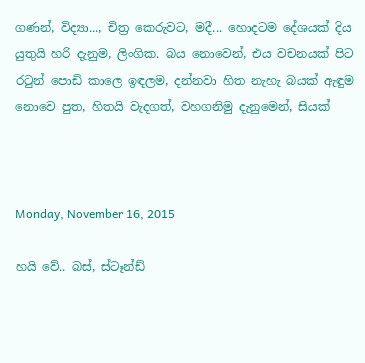ගණන්, විද්‍යා..., චිත්‍ර කෙරුවට, මදී... හොදටම දේශයක් දිය යුතුයි හරි දැනුම, ලිංගික. බය නොවෙන්, එය වචනයක් පිට රටුන් පොඩි කාලෙ ඉඳලම, දන්නවා හිත නැහැ බයක් ඇඳුම නොවෙ පුත, හිතයි වැදගත්, වහගනිමු දැනුමෙන්, සියක්



Monday, November 16, 2015

හයි වේ.. බස්, ස්ටෑන්ඩ්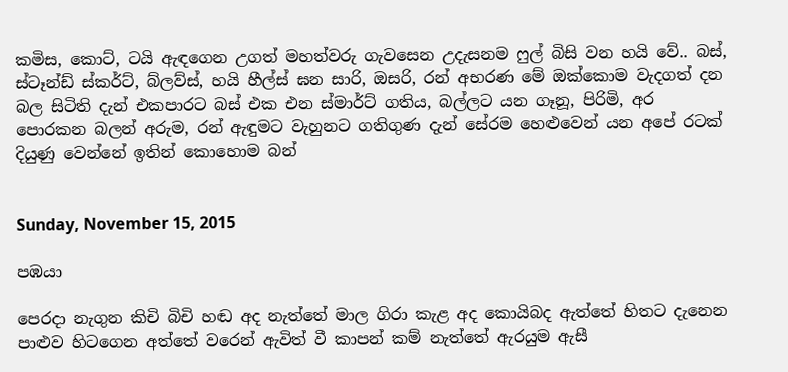කමිස, කොට්, ටයි ඇඳගෙන උගත් මහත්වරු ගැවසෙන උදැසනම ෆුල් බිසි වන හයි වේ.. බස්, ස්ටෑන්ඩ් ස්කර්ට්, බ්ලව්ස්, හයි හීල්ස් ඝන සාරි, ඔසරි, රන් අභරණ මේ ඔක්කොම වැදගත් දන බල සිටිති දැන් එකපාරට බස් එක එන ස්මාර්ට් ගතිය, බල්ලට යන ගෑනූ, පිරිමි, අර පොරකන බලන් අරුම, රන් ඇඳුමට වැහුනට ගතිගුණ දැන් සේරම හෙළුවෙන් යන අපේ රටක් දියුණු වෙන්නේ ඉතින් කොහොම බන්


Sunday, November 15, 2015

පඹයා

පෙරදා නැගුන කිචි බිචි හඬ අද නැත්තේ මාල ගිරා කැළ අද කොයිබද ඇත්තේ හිතට දැනෙන පාළුව හිටගෙන අත්තේ වරෙන් ඇවිත් වී කාපන් කම් නැත්තේ ඇරයුම ඇසී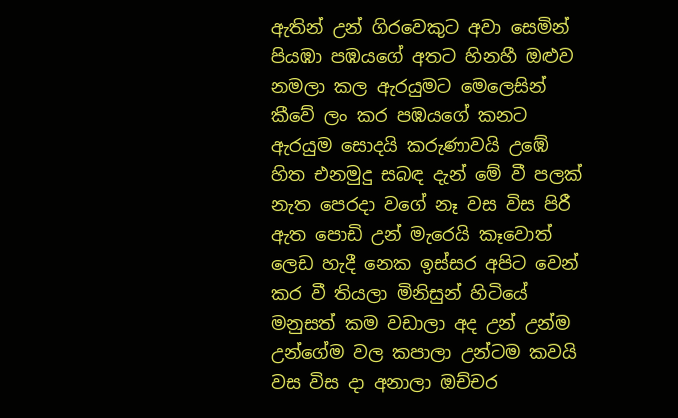ඇතින් උන් ගිරවෙකුට අවා සෙමින් පියඹා පඹයගේ අතට හිනහී ඔළුව නමලා කල ඇරයුමට මෙලෙසින් කීවේ ලං කර පඹයගේ කනට ඇරයුම සොදයි කරුණාවයි උඹේ හිත එනමුදු සබඳ දැන් මේ වී පලක් නැත පෙරදා වගේ නෑ වස විස පිරී ඇත පොඩි උන් මැරෙයි කෑවොත් ලෙඩ හැදී නෙක ඉස්සර අපිට වෙන් කර වී තියලා මිනිසුන් හිටියේ මනුසත් කම වඩාලා අද උන් උන්ම උන්ගේම වල කපාලා උන්ටම කවයි වස විස දා අනාලා ඔච්චර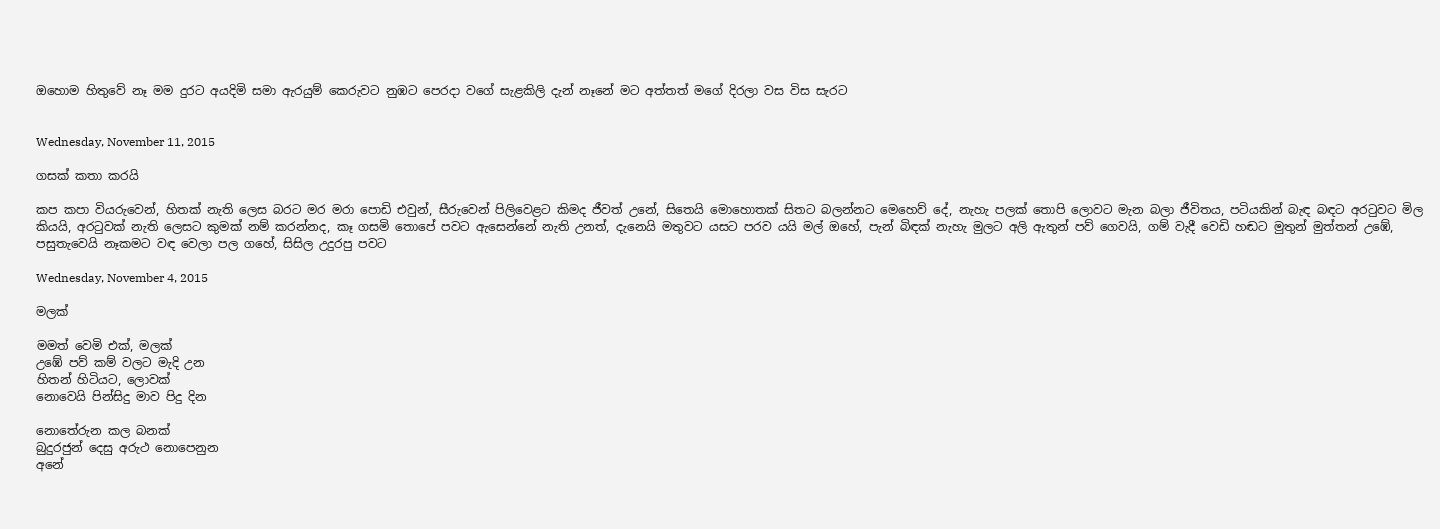ඔහොම හිතුවේ නෑ මම දුරට අයදිමි සමා ඇරයුම් කෙරුවට නුඹට පෙරදා වගේ සැළකිලි දැන් නෑනේ මට අත්තත් මගේ දිරලා වස විස සැරට


Wednesday, November 11, 2015

ගසක් කතා කරයි

කප කපා වියරුවෙන්, හිතක් නැති ලෙස බරට මර මරා පොඩි එවුන්, සීරුවෙන් පිලිවෙළට කිමද ජීවත් උනේ, සිතෙයි මොහොතක් සිතට බලන්නට මෙහෙව් දේ, නැහැ පලක් තොපි ලොවට මැන බලා ජීවිතය, පටියකින් බැඳ බඳට අරටුවට මිල කියයි, අරටුවක් නැති ලෙසට කුමක් නම් කරන්නද, කෑ ගසමි තොපේ පවට ඇසෙන්නේ නැති උනත්, දැනෙයි මතුවට යසට පරව යයි මල් ඔහේ, පැන් බිඳක් නැහැ මුලට අලි ඇතුන් පව් ගෙවයි, ගම් වැදී වෙඩි හඬට මුතුන් මුත්තන් උඹේ, පසුතැවෙයි නෑකමට වඳ වෙලා පල ගහේ, සිසිල උදුරපු පවට

Wednesday, November 4, 2015

මලක්

මමත් වෙමි එක්, මලක්
උඹේ පව් කම් වලට මැදි උන
හිතන් හිටියට, ලොවක්
නොවෙයි පින්සිදු මාව පිදු දින

නොතේරුන කල බනක්
බුදුරජුන් දෙසු අරුථ නොපෙනුන
අනේ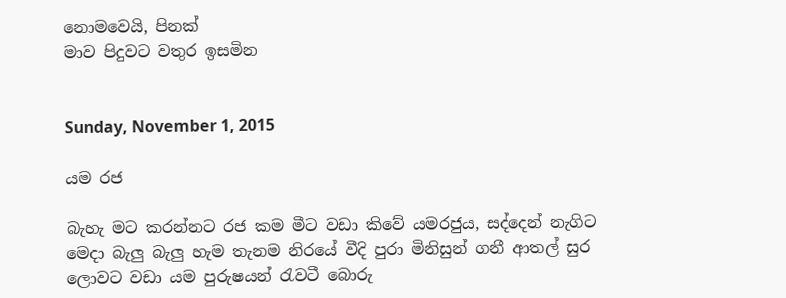නොමවෙයි, පිනක්
මාව පිදුවට වතුර ඉසමින


Sunday, November 1, 2015

යම රජ

බැහැ මට කරන්නට රජ කම මීට වඩා කිවේ යමරජුය, සද්දෙන් නැගිට මෙදා බැලු බැලු හැම තැනම නිරයේ වීදි පුරා මිනිසුන් ගනී ආතල් සුර ලොවට වඩා යම පුරුෂයන් රැවටී බොරු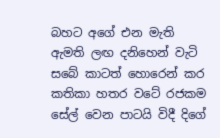බහට අගේ එන මැති ඇමති ලඟ දනිහෙන් වැටි සබේ කාටත් හොරෙන් කර කතිකා හතර වටේ රජකම සේල් වෙන පාටයි විදී දිගේ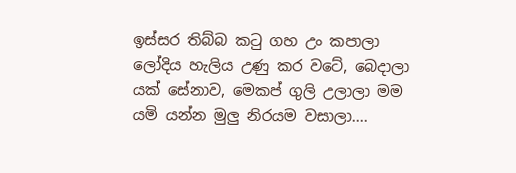ඉස්සර තිබ්බ කටු ගහ උං කපාලා ලෝදිය හැලිය උණු කර වටේ, බෙදාලා යක් සේනාව, මෙකප් ගුලි උලාලා මම යමි යන්න මුලු නිරයම වසාලා....